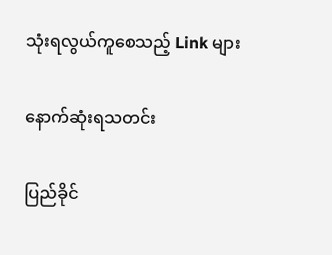သုံးရလွယ်ကူစေသည့် Link များ

နောက်ဆုံးရသတင်း

ပြည်ခိုင်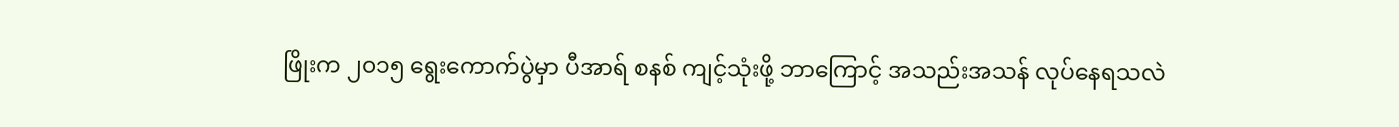ဖြိုးက ၂၀၁၅ ရွေးကောက်ပွဲမှာ ပီအာရ် စနစ် ကျင့်သုံးဖို့ ဘာကြောင့် အသည်းအသန် လုပ်နေရသလဲ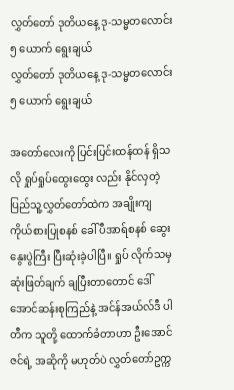လွှတ်တော် ဒုတိယနေ့ ဒု-သမ္မတလောင်း ၅ ယောက် ရွေးချယ်
လွှတ်တော် ဒုတိယနေ့ ဒု-သမ္မတလောင်း ၅ ယောက် ရွေးချယ်

အတော်လေးကို ပြင်းပြင်းထန်ထန် ရှိသလို ရှုပ်ရှုပ်ထွေးထွေး လည်း နိုင်လှတဲ့ ပြည်သူ့လွှတ်တော်ထဲက အချိုးကျ ကိုယ်စားပြုစနစ် ခေါ် ပီအာရ်စနစ် ဆွေးနွေးပွဲကြီး ပြီးဆုံးခဲ့ပါပြီ။ ရှုပ် လိုက်သမှ ဆုံးဖြတ်ချက် ချပြီးတာတောင် ဒေါ်အောင်ဆန်းစုကြည်နဲ့ အင်န်အယ်လ်ဒီ ပါတီက သူတို့ ထောက်ခံတာဟာ ဦးအောင်ဇင်ရဲ့ အဆိုကို မဟုတ်ပဲ လွှတ်တော်ဥက္က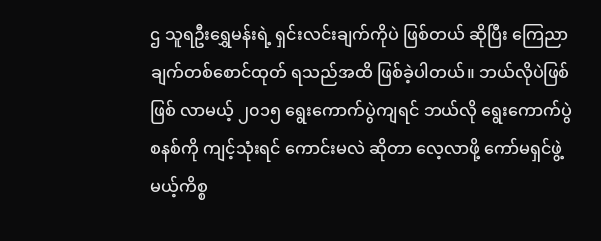ဌ သူရဦးရွှေမန်းရဲ့ ရှင်းလင်းချက်ကိုပဲ ဖြစ်တယ် ဆိုပြီး ကြေညာချက်တစ်စောင်ထုတ် ရသည်အထိ ဖြစ်ခဲ့ပါတယ်။ ဘယ်လိုပဲဖြစ်ဖြစ် လာမယ့် ၂၀၁၅ ရွေးကောက်ပွဲကျရင် ဘယ်လို ရွေးကောက်ပွဲ စနစ်ကို ကျင့်သုံးရင် ကောင်းမလဲ ဆိုတာ လေ့လာဖို့ ကော်မရှင်ဖွဲ့မယ့်ကိစ္စ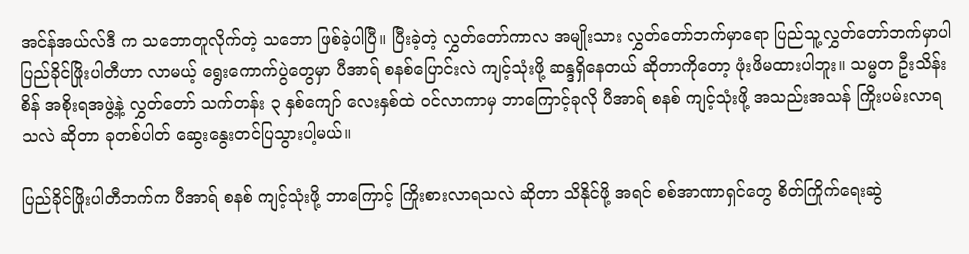အင်န်အယ်လ်ဒီ က သဘောတူလိုက်တဲ့ သဘော ဖြစ်ခဲ့ပါပြီ။ ပြီးခဲ့တဲ့ လွှတ်တော်ကာလ အမျိုးသား လွှတ်တော်ဘက်မှာရော ပြည်သူ့လွှတ်တော်ဘက်မှာပါ ပြည်ခိုင်ဖြိုးပါတီဟာ လာမယ့် ရွေးကောက်ပွဲတွေမှာ ပီအာရ် စနစ်ပြောင်းလဲ ကျင့်သုံးဖို့ ဆန္ဒရှိနေတယ် ဆိုတာကိုတော့ ဖုံးဖိမထားပါဘူး။ သမ္မတ ဦးသိန်းစိန် အစိုးရအဖွဲ့နဲ့ လွှတ်တော် သက်တန်း ၃ နှစ်ကျော် လေးနှစ်ထဲ ဝင်လာကာမှ ဘာကြောင့်ခုလို ပီအာရ် စနစ် ကျင့်သုံးဖို့ အသည်းအသန် ကြိုးပမ်းလာရသလဲ ဆိုတာ ခုတစ်ပါတ် ဆွေးနွေးတင်ပြသွားပါ့မယ်။

ပြည်ခိုင်ဖြိုးပါတီဘက်က ပီအာရ် စနစ် ကျင့်သုံးဖို့ ဘာကြောင့် ကြိုးစားလာရသလဲ ဆိုတာ သိနိုင်ဖို့ အရင် စစ်အာဏာရှင်တွေ စိတ်ကြိုက်ရေးဆွဲ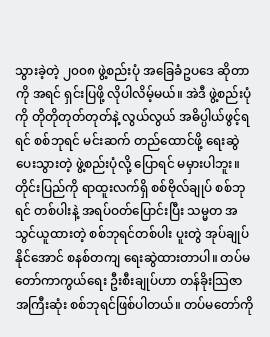သွားခဲ့တဲ့ ၂၀၀၈ ဖွဲ့စည်းပုံ အခြေခံဥပဒေ ဆိုတာကို အရင် ရှင်းပြဖို့ လိုပါလိမ့်မယ်။ အဲဒီ ဖွဲ့စည်းပုံကို တိုတိုတုတ်တုတ်နဲ့ လွယ်လွယ် အဓိပ္ပါယ်ဖွင့်ရရင် စစ်ဘုရင် မင်းဆက် တည်ထောင်ဖို့ ရေးဆွဲပေးသွားတဲ့ ဖွဲ့စည်းပုံလို့ ပြောရင် မမှားပါဘူး။ တိုင်းပြည်ကို ရာထူးလက်ရှိ စစ်ဗိုလ်ချုပ် စစ်ဘုရင် တစ်ပါးနဲ့ အရပ်ဝတ်ပြောင်းပြီး သမ္မတ အသွင်ယူထားတဲ့ စစ်ဘုရင်တစ်ပါး ပူးတွဲ အုပ်ချုပ်နိုင်အောင် စနစ်တကျ ရေးဆွဲထားတာပါ။ တပ်မတော်ကာကွယ်ရေး ဦးစီးချုပ်ဟာ တန်ခိုးသြဇာ အကြီးဆုံး စစ်ဘုရင်ဖြစ်ပါတယ်။ တပ်မတော်ကို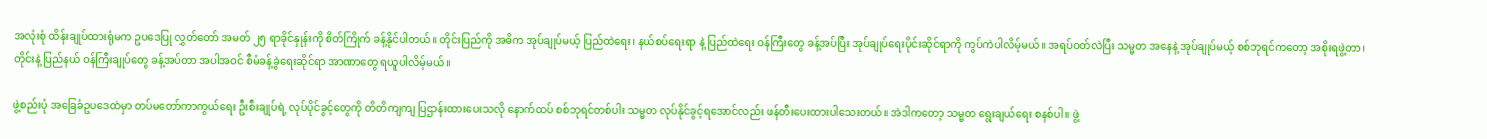အလုံးစုံ ထိန်းချုပ်ထားရုံမက ဥပဒေပြု လွှတ်တော် အမတ် ၂၅ ရာခိုင်နှုန်းကို စိတ်ကြိုက် ခန့်နိုင်ပါတယ်။ တိုင်းပြည်ကို အဓိက အုပ်ချုပ်မယ့် ပြည်ထဲရေး၊ နယ်စပ်ရေးရာ နဲ့ ပြည်ထဲရေး ဝန်ကြီးတွေ ခန့်အပ်ပြီး အုပ်ချုပ်ရေးပိုင်းဆိုင်ရာကို ကွပ်ကဲပါလိမ့်မယ်။ အရပ်ဝတ်လဲပြီး သမ္မတ အနေနဲ့ အုပ်ချုပ်မယ့် စစ်ဘုရင်ကတော့ အစိုးရဖွဲ့တာ၊ တိုင်းနဲ့ ပြည်နယ် ဝန်ကြီးချုပ်တွေ ခန့်အပ်တာ အပါအဝင် စီမံခန့်ခွဲရေးဆိုင်ရာ အာဏာတွေ ရယူပါလိမ့်မယ်။

ဖွဲ့စည်းပုံ အခြေခံဥပဒေထဲမှာ တပ်မတော်ကာကွယ်ရေး ဦးစီးချုပ်ရဲ့ လုပ်ပိုင်ခွင့်တွေကို တိတိကျကျ ပြဌာန်းထားပေးသလို နောက်ထပ် စစ်ဘုရင်တစ်ပါး သမ္မတ လုပ်နိုင်ခွင့်ရအောင်လည်း ဖန်တီးပေးထားပါသေးတယ်။ အဲဒါကတော့ သမ္မတ ရွေးချယ်ရေး စနစ်ပါ။ ဖွဲ့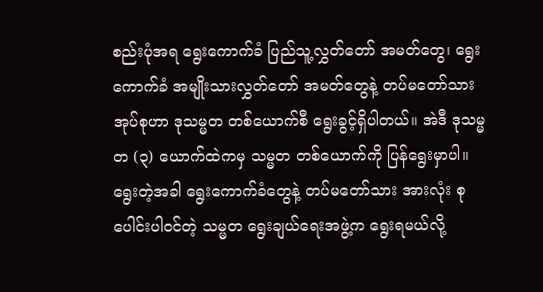စည်းပုံအရ ရွေးကောက်ခံ ပြည်သူ့လွှတ်တော် အမတ်တွေ၊ ရွေးကောက်ခံ အမျိုးသားလွှတ်တော် အမတ်တွေနဲ့ တပ်မတော်သား အုပ်စုဟာ ဒုသမ္မတ တစ်ယောက်စီ ရွေးခွင့်ရှိပါတယ်။ အဲဒီ ဒုသမ္မတ (၃) ယောက်ထဲကမှ သမ္မတ တစ်ယောက်ကို ပြန်ရွေးမှာပါ။ ရွေးတဲ့အခါ ရွေးကောက်ခံတွေနဲ့ တပ်မတော်သား အားလုံး စုပေါင်းပါဝင်တဲ့ သမ္မတ ရွေးချယ်ရေးအဖွဲ့က ရွေးရမယ်လို့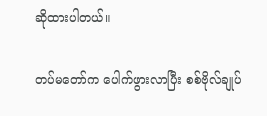ဆိုထားပါတယ်။

တပ်မတော်က ပေါက်ဖွားလာပြီး စစ်ဗိုလ်ချုပ်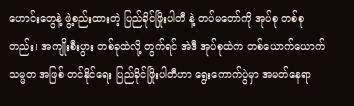ဟောင်းတွေနဲ့ ဖွဲ့စည်းထားတဲ့ ပြည်ခိုင်ဖြိုးပါတီ နဲ့ တပ်မတော်ကို အုပ်စု တစ်စုတည်း၊ အကျိုးစီးပွား တစ်ခုထဲလို့ တွက်ရင် အဲဒီ အုပ်စုထဲက တစ်ယောက်ယောက် သမ္မတ အဖြစ် တင်နိုင်ရေး ပြည်ခိုင်ဖြိုးပါတီဟာ ရွေးကောက်ပွဲမှာ အမတ်နေရာ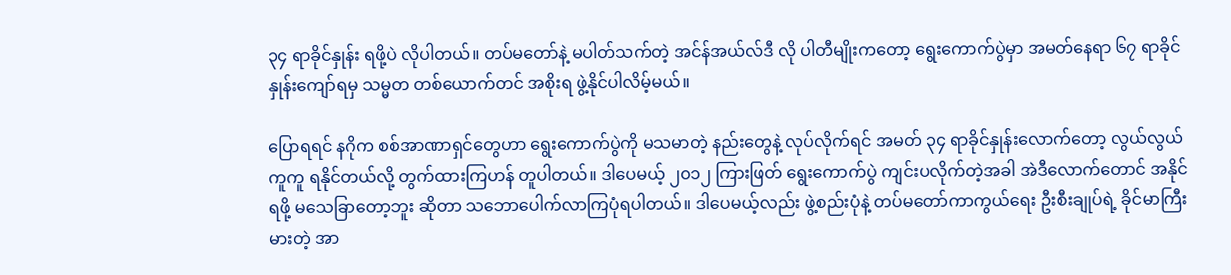၃၄ ရာခိုင်နှုန်း ရဖို့ပဲ လိုပါတယ်။ တပ်မတော်နဲ့ မပါတ်သက်တဲ့ အင်န်အယ်လ်ဒီ လို ပါတီမျိုးကတော့ ရွေးကောက်ပွဲမှာ အမတ်နေရာ ၆၇ ရာခိုင်နှုန်းကျော်ရမှ သမ္မတ တစ်ယောက်တင် အစိုးရ ဖွဲ့နိုင်ပါလိမ့်မယ်။

ပြောရရင် နဂိုက စစ်အာဏာရှင်တွေဟာ ရွေးကောက်ပွဲကို မသမာတဲ့ နည်းတွေနဲ့ လုပ်လိုက်ရင် အမတ် ၃၄ ရာခိုင်နှုန်းလောက်တော့ လွယ်လွယ်ကူကူ ရနိုင်တယ်လို့ တွက်ထားကြဟန် တူပါတယ်။ ဒါပေမယ့် ၂၀၁၂ ကြားဖြတ် ရွေးကောက်ပွဲ ကျင်းပလိုက်တဲ့အခါ အဲဒီလောက်တောင် အနိုင်ရဖို့ မသေခြာတော့ဘူး ဆိုတာ သဘောပေါက်လာကြပုံရပါတယ်။ ဒါပေမယ့်လည်း ဖွဲ့စည်းပုံနဲ့ တပ်မတော်ကာကွယ်ရေး ဦးစီးချုပ်ရဲ့ ခိုင်မာကြီးမားတဲ့ အာ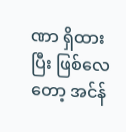ဏာ ရှိထားပြီး ဖြစ်လေတော့ အင်န်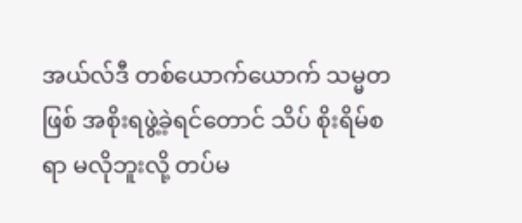အယ်လ်ဒီ တစ်ယောက်ယောက် သမ္မတ ဖြစ် အစိုးရဖွဲ့ခဲ့ရင်တောင် သိပ် စိုးရိမ်စရာ မလိုဘူးလို့ တပ်မ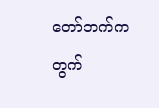တော်ဘက်က တွက်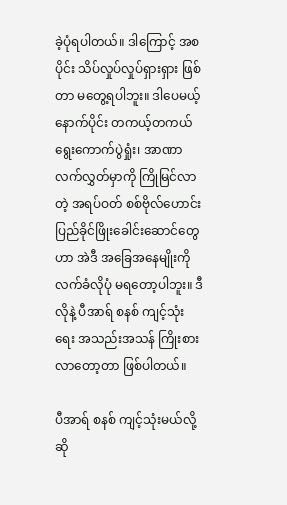ခဲ့ပုံရပါတယ်။ ဒါကြောင့် အစပိုင်း သိပ်လှုပ်လှုပ်ရှားရှား ဖြစ်တာ မတွေ့ရပါဘူး။ ဒါပေမယ့် နောက်ပိုင်း တကယ့်တကယ် ရွေးကောက်ပွဲရှုံး၊ အာဏာလက်လွှတ်မှာကို ကြိုမြင်လာတဲ့ အရပ်ဝတ် စစ်ဗိုလ်ဟောင်း ပြည်ခိုင်ဖြိုးခေါင်းဆောင်တွေဟာ အဲဒီ အခြေအနေမျိုးကို လက်ခံလိုပုံ မရတော့ပါဘူး။ ဒီလိုနဲ့ ပီအာရ် စနစ် ကျင့်သုံးရေး အသည်းအသန် ကြိုးစားလာတော့တာ ဖြစ်ပါတယ်။

ပီအာရ် စနစ် ကျင့်သုံးမယ်လို့ ဆို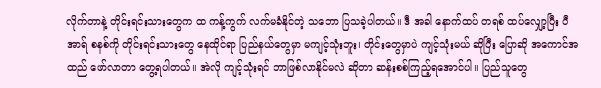လိုက်တာနဲ့ တိုင်းရင်းသားတွေက ထ ကန့်ကွက် လက်မခံနိုင်တဲ့ သဘော ပြသခဲ့ပါတယ်။ ဒီ အခါ နောက်ထပ် တရစ် ထပ်လျှော့ပြီး ပီအာရ် စနစ်ကို တိုင်းရင်းသားတွေ နေထိုင်ရာ ပြည်နယ်တွေမှာ မကျင့်သုံးဘူး၊ တိုင်းတွေမှာပဲ ကျင့်သုံးမယ် ဆိုပြီး ပြောဆို အကောင်အထည် ဖော်လာတာ တွေ့ရပါတယ်။ အဲလို ကျင့်သုံးရင် ဘာဖြစ်လာနိုင်မလဲ ဆိုတာ ဆန်းစစ်ကြည့်ရအောင်ပါ။ ပြည်သူတွေ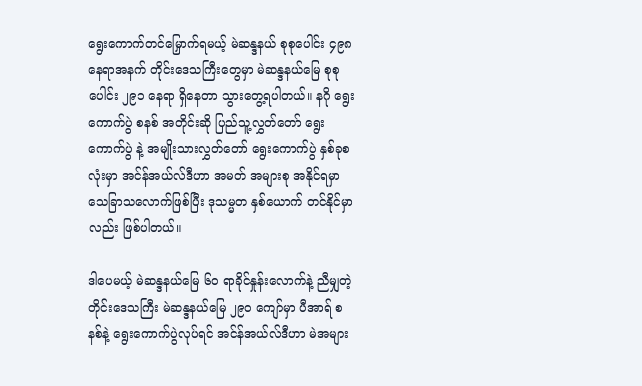ရွေးကောက်တင်မြှောက်ရမယ့် မဲဆန္ဒနယ် စုစုပေါင်း ၄၉၈ နေရာအနက် တိုင်းဒေသကြီးတွေမှာ မဲဆန္ဒနယ်မြေ စုစုပေါင်း ၂၉၁ နေရာ ရှိနေတာ သွားတွေ့ရပါတယ်။ နဂို ရွေးကောက်ပွဲ စနစ် အတိုင်းဆို ပြည်သူ့လွှတ်တော် ရွေးကောက်ပွဲ နဲ့ အမျိုးသားလွှတ်တော် ရွေးကောက်ပွဲ နှစ်ခုစလုံးမှာ အင်န်အယ်လ်ဒီဟာ အမတ် အများစု အနိုင်ရမှာ သေခြာသလောက်ဖြစ်ပြီး ဒုသမ္မတ နှစ်ယောက် တင်နိုင်မှာလည်း ဖြစ်ပါတယ်။

ဒါပေမယ့် မဲဆန္ဒနယ်မြေ ၆၀ ရာခိုင်နှုန်းလောက်နဲ့ ညီမျှတဲ့ တိုင်းဒေသကြီး မဲဆန္ဒနယ်မြေ ၂၉၀ ကျော်မှာ ပီအာရ် စနစ်နဲ့ ရွေးကောက်ပွဲလုပ်ရင် အင်န်အယ်လ်ဒီဟာ မဲအများ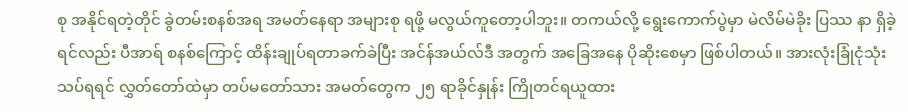စု အနိုင်ရတဲ့တိုင် ခွဲတမ်းစနစ်အရ အမတ်နေရာ အများစု ရဖို့ မလွယ်ကူတော့ပါဘူး။ တကယ်လို့ ရွေးကောက်ပွဲမှာ မဲလိမ်မဲခိုး ပြဿ နာ ရှိခဲ့ရင်လည်း ပီအာရ် စနစ်ကြောင့် ထိန်းချုပ်ရတာခက်ခဲပြီး အင်န်အယ်လ်ဒီ အတွက် အခြေအနေ ပိုဆိုးစေမှာ ဖြစ်ပါတယ်။ အားလုံးခြုံငုံသုံးသပ်ရရင် လွှတ်တော်ထဲမှာ တပ်မတော်သား အမတ်တွေက ၂၅ ရာခိုင်နှုန်း ကြိုတင်ရယူထား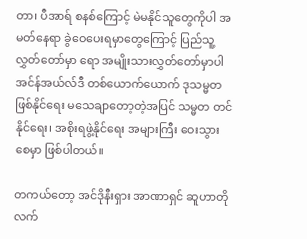တာ၊ ပီအာရ် စနစ်ကြောင့် မဲမနိုင်သူတွေကိုပါ အမတ်နေရာ ခွဲဝေပေးရမှာတွေကြောင့် ပြည်သူ့လွှတ်တော်မှာ ရော အမျိုးသားလွှတ်တော်မှာပါ အင်န်အယ်လ်ဒီ တစ်ယောက်ယောက် ဒုသမ္မတ ဖြစ်နိုင်ရေး မသေချာတော့တဲ့အပြင် သမ္မတ တင်နိုင်ရေး၊ အစိုးရဖွဲ့နိုင်ရေး အများကြီး ဝေးသွားစေမှာ ဖြစ်ပါတယ်။

တကယ်တော့ အင်ဒိုနီးရှား အာဏာရှင် ဆူဟာတိုလက်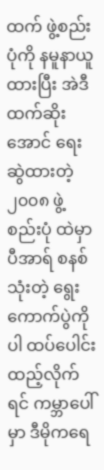ထက် ဖွဲ့စည်းပုံကို နမူနာယူထားပြီး အဲဒီထက်ဆိုးအောင် ရေးဆွဲထားတဲ့ ၂၀၀၈ ဖွဲ့စည်းပုံ ထဲမှာ ပီအာရ် စနစ်သုံးတဲ့ ရွေးကောက်ပွဲကိုပါ ထပ်ပေါင်းထည့်လိုက်ရင် ကမ္ဘာပေါ်မှာ ဒီမိုကရေ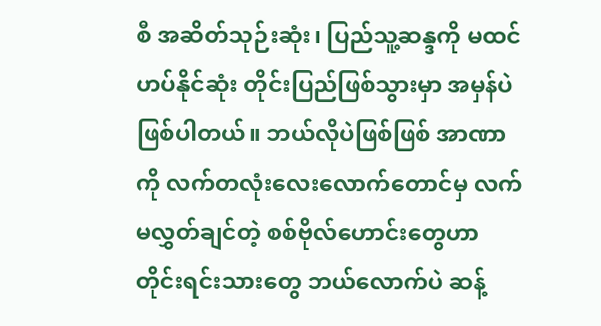စီ အဆိတ်သုဉ်းဆုံး၊ ပြည်သူ့ဆန္ဒကို မထင်ဟပ်နိုင်ဆုံး တိုင်းပြည်ဖြစ်သွားမှာ အမှန်ပဲ ဖြစ်ပါတယ်။ ဘယ်လိုပဲဖြစ်ဖြစ် အာဏာကို လက်တလုံးလေးလောက်တောင်မှ လက်မလွှတ်ချင်တဲ့ စစ်ဗိုလ်ဟောင်းတွေဟာ တိုင်းရင်းသားတွေ ဘယ်လောက်ပဲ ဆန့်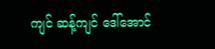ကျင် ဆန့်ကျင် ဒေါ်အောင်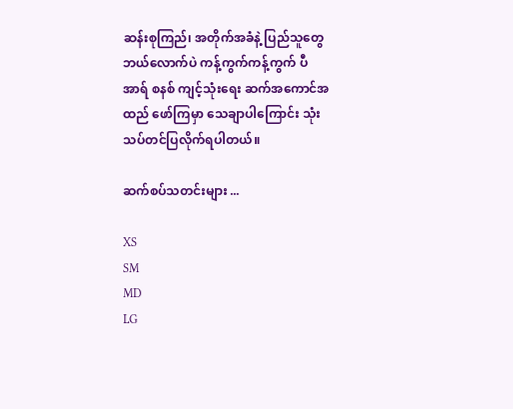ဆန်းစုကြည်၊ အတိုက်အခံနဲ့ ပြည်သူတွေ ဘယ်လောက်ပဲ ကန့်ကွက်ကန့်ကွက် ပီအာရ် စနစ် ကျင့်သုံးရေး ဆက်အကောင်အထည် ဖော်ကြမှာ သေချာပါကြောင်း သုံးသပ်တင်ပြလိုက်ရပါတယ်။

ဆက်စပ်သတင်းများ ...

XS
SM
MD
LG